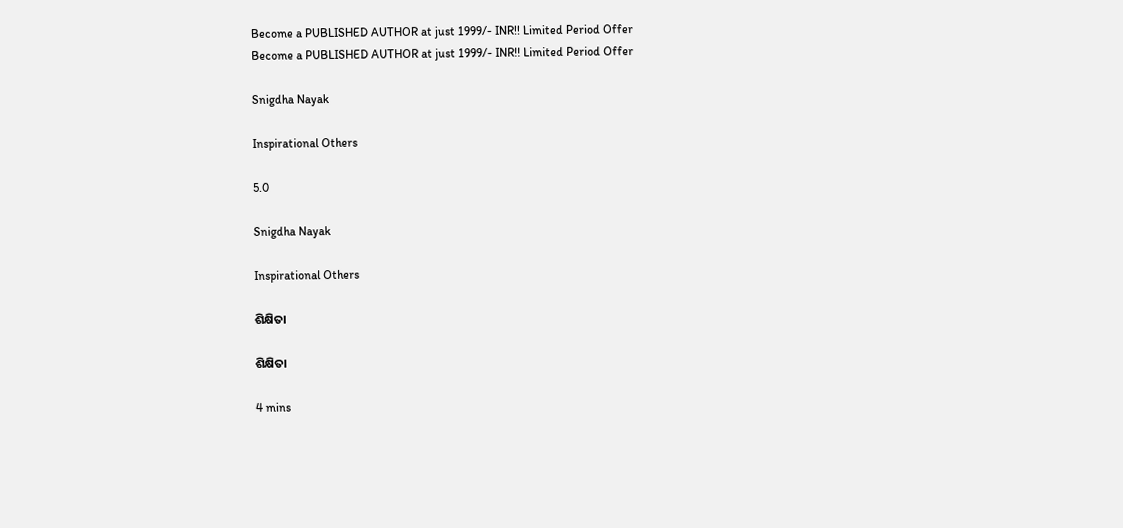Become a PUBLISHED AUTHOR at just 1999/- INR!! Limited Period Offer
Become a PUBLISHED AUTHOR at just 1999/- INR!! Limited Period Offer

Snigdha Nayak

Inspirational Others

5.0

Snigdha Nayak

Inspirational Others

ଶିକ୍ଷିତା

ଶିକ୍ଷିତା

4 mins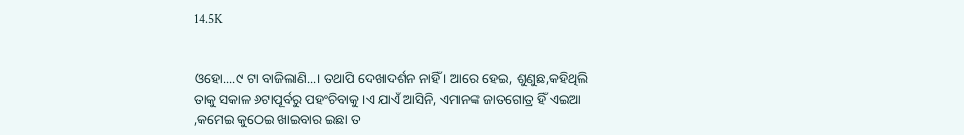14.5K


ଓହୋ....୯ ଟା ବାଜିଲାଣି...। ତଥାପି ଦେଖାଦର୍ଶନ ନାହିଁ । ଆରେ ହେଇ, ଶୁଣୁଛ,କହିଥିଲି ତାକୁ ସକାଳ ୬ଟାପୂର୍ବରୁ ପହଂଚିବାକୁ ।ଏ ଯାଏଁ ଆସିନି, ଏମାନଙ୍କ ଜାତଗୋତ୍ର ହିଁ ଏଇଆ ,କମେଇ କୁଠେଇ ଖାଇବାର ଇଛା ତ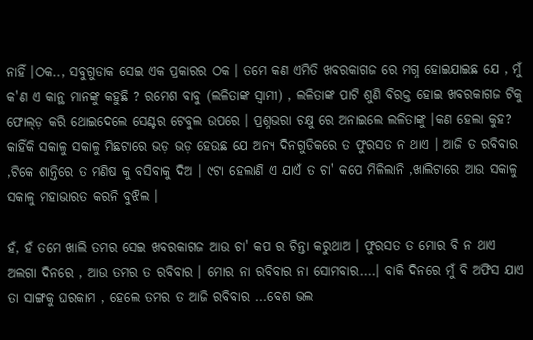ନାହିଁ ।ଠକ.., ସବୁଗୁଡାକ ସେଇ ଏକ ପ୍ରକାରର ଠକ । ତମେ କଣ ଏମିତି ଖବରକାଗଜ ରେ ମଗ୍ନ ହୋଇଯାଇଛ ଯେ , ମୁଁ କ'ଣ ଏ କାନ୍ଥ ମାନଙ୍କୁ କହୁଛି ? ରମେଶ ବାବୁ (ଲଳିତାଙ୍କ ସ୍ୱାମୀ) , ଲଳିତାଙ୍କ ପାଟି ଶୁଣି ବିରକ୍ତ ହୋଇ ଖବରକାଗଜ ଟିକୁ ଫୋଲ୍ଡ଼ କରି ଥୋଇଦେଲେ ସେଣ୍ଟର ଟେବୁଲ ଉପରେ । ପ୍ରଶ୍ନଭରା ଚକ୍ଷୁ ରେ ଅନାଇଲେ ଲଳିତାଙ୍କୁ ।କଣ ହେଲା କୁହ? କାହିଁକି ସକାଳୁ ସକାଳୁ ମିଛଟାରେ ଭଡ଼ ଭଡ଼ ହେଉଛ ଯେ ଅନ୍ୟ ଦିନଗୁଡିକରେ ତ ଫୁରସତ ନ ଥାଏ । ଆଜି ତ ରବିବାର ,ଟିକେ ଶାନ୍ତିରେ ତ ମଣିଷ କୁ ବସିବାକୁ ଦିଅ । ୯ଟା ହେଲାଣି ଏ ଯାଏଁ ତ ଚା' କପେ ମିଳିଲାନି ,ଖାଲିଟାରେ ଆଉ ସକାଳୁ ସକାଳୁ ମହାଭାରତ କରନି ବୁଝିଲ ।

ହଁ, ହଁ ତମେ ଖାଲି ତମର ସେଇ ଖବରକାଗଜ ଆଉ ଚା' କପ ର ଚିନ୍ତା କରୁଥାଅ । ଫୁରସତ ତ ମୋର ବି ନ ଥାଏ ଅଲଗା ଦିନରେ , ଆଉ ତମର ତ ରବିବାର । ମୋର ନା ରବିବାର ନା ସୋମବାର....। ବାକି ଦିନରେ ମୁଁ ବି ଅଫିସ ଯାଏ ତା ସାଙ୍ଗକୁ ଘରକାମ , ହେଲେ ତମର ତ ଆଜି ରବିବାର ...ବେଶ ଭଲ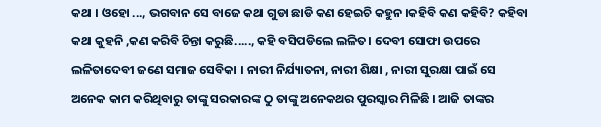କଥା । ଓହୋ ..., ଭଗବାନ ସେ ବାଜେ କଥା ଗୁଡା ଛାଡି କଣ ହେଇଚି କହୁନ ।କହିବି କଣ କହିବି? କହିବା କଥା କୁହନି ,କଣ କରିବି ଚିନ୍ତା କରୁଛି....., କହି ବସିପଡିଲେ ଲଳିତ। ଦେବୀ ସୋଫା ଉପରେ ଲଳିତାଦେବୀ ଜଣେ ସମାଜ ସେବିକା । ନାରୀ ନିର୍ଯ୍ୟାତନା, ନାରୀ ଶିକ୍ଷା , ନାରୀ ସୁରକ୍ଷା ପାଇଁ ସେ ଅନେକ କାମ କରିଥିବାରୁ ତାଙ୍କୁ ସରକାରଙ୍କ ଠୁ ତାଙ୍କୁ ଅନେକଥର ପୁରସ୍କାର ମିଳିଛି । ଆଜି ତାଙ୍କର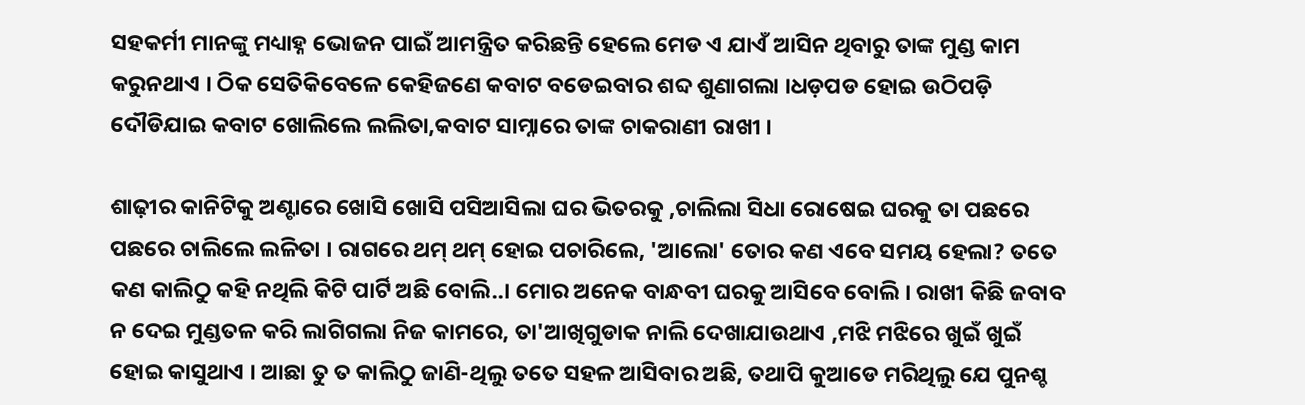ସହକର୍ମୀ ମାନଙ୍କୁ ମଧ୍ୟାହ୍ନ ଭୋଜନ ପାଇଁ ଆମନ୍ତ୍ରିତ କରିଛନ୍ତି ହେଲେ ମେଡ ଏ ଯାଏଁ ଆସିନ ଥିବାରୁ ତାଙ୍କ ମୁଣ୍ଡ କାମ କରୁନଥାଏ । ଠିକ ସେତିକିବେଳେ କେହିଜଣେ କବାଟ ବଡେଇବାର ଶବ୍ଦ ଶୁଣାଗଲା ।ଧଡ଼ପଡ ହୋଇ ଉଠିପଡ଼ି ଦୌଡିଯାଇ କବାଟ ଖୋଲିଲେ ଲଲିତା,କବାଟ ସାମ୍ନାରେ ତାଙ୍କ ଚାକରାଣୀ ରାଖୀ ।

ଶାଢ଼ୀର କାନିଟିକୁ ଅଣ୍ଟାରେ ଖୋସି ଖୋସି ପସିଆସିଲା ଘର ଭିତରକୁ ,ଚାଲିଲା ସିଧା ରୋଷେଇ ଘରକୁ ତା ପଛରେ ପଛରେ ଚାଲିଲେ ଲଳିତା । ରାଗରେ ଥମ୍ ଥମ୍ ହୋଇ ପଚାରିଲେ, 'ଆଲୋ' ତୋର କଣ ଏବେ ସମୟ ହେଲା? ତତେ କଣ କାଲିଠୁ କହି ନଥିଲି କିଟି ପାର୍ଟି ଅଛି ବୋଲି..। ମୋର ଅନେକ ବାନ୍ଧବୀ ଘରକୁ ଆସିବେ ବୋଲି । ରାଖୀ କିଛି ଜବାବ ନ ଦେଇ ମୁଣ୍ଡତଳ କରି ଲାଗିଗଲା ନିଜ କାମରେ, ତା'ଆଖିଗୁଡାକ ନାଲି ଦେଖାଯାଉଥାଏ ,ମଝି ମଝିରେ ଖୁଇଁ ଖୁଇଁ ହୋଇ କାସୁଥାଏ । ଆଛା ତୁ ତ କାଲିଠୁ ଜାଣି-ଥିଲୁ ତତେ ସହଳ ଆସିବାର ଅଛି, ତଥାପି କୁଆଡେ ମରିଥିଲୁ ଯେ ପୁନଶ୍ଚ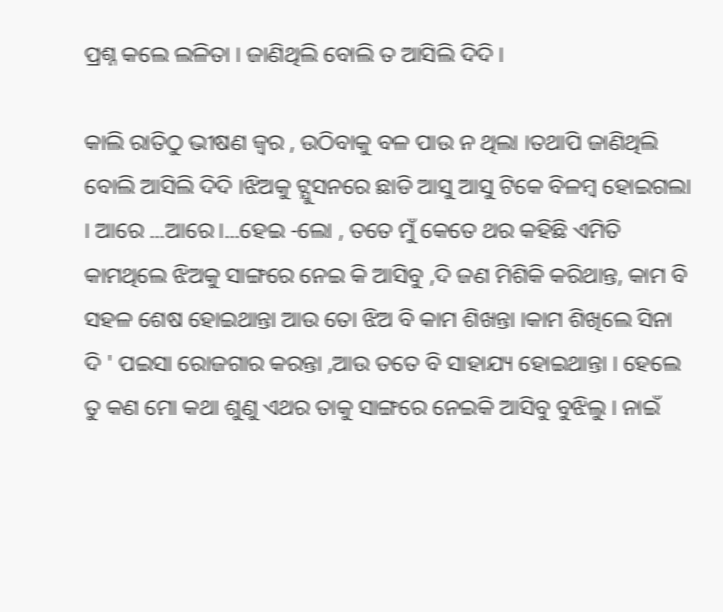ପ୍ରଶ୍ନ କଲେ ଲଳିତା । ଜାଣିଥିଲି ବୋଲି ତ ଆସିଲି ଦିଦି ।

କାଲି ରାତିଠୁ ଭୀଷଣ ଜ୍ୱର , ଉଠିବାକୁ ବଳ ପାଉ ନ ଥିଲା ।ତଥାପି ଜାଣିଥିଲି ବୋଲି ଆସିଲି ଦିଦି ।ଝିଅକୁ ଟ୍ଯୁସନରେ ଛାଡି ଆସୁ ଆସୁ ଟିକେ ବିଳମ୍ବ ହୋଇଗଲା । ଆରେ ...ଆରେ।...ହେଇ -ଲୋ , ତତେ ମୁଁ କେତେ ଥର କହିଛି ଏମିତି କାମଥିଲେ ଝିଅକୁ ସାଙ୍ଗରେ ନେଇ କି ଆସିବୁ ,ଦି ଜଣ ମିଶିକି କରିଥାନ୍ତ, କାମ ବି ସହଳ ଶେଷ ହୋଇଥାନ୍ତା ଆଉ ତୋ ଝିଅ ବି କାମ ଶିଖନ୍ତା ।କାମ ଶିଖିଲେ ସିନା ଦି ' ପଇସା ରୋଜଗାର କରନ୍ତା ,ଆଉ ତତେ ବି ସାହାଯ୍ୟ ହୋଇଥାନ୍ତା । ହେଲେ ତୁ କଣ ମୋ କଥା ଶୁଣୁ ଏଥର ତାକୁ ସାଙ୍ଗରେ ନେଇକି ଆସିବୁ ବୁଝିଲୁ । ନାଇଁ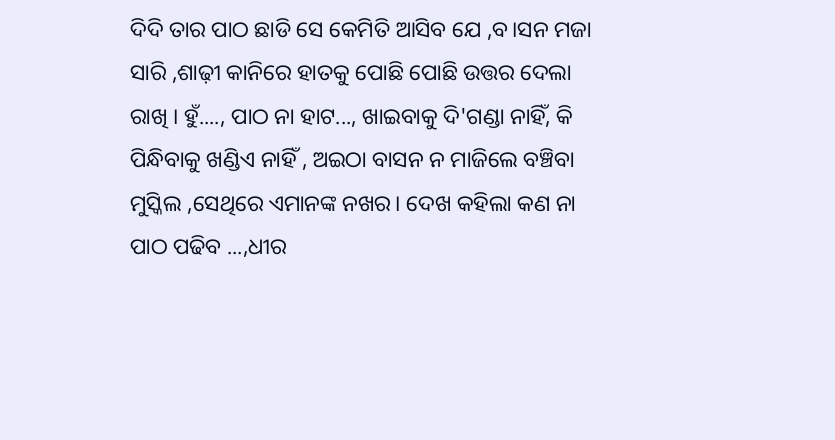ଦିଦି ତାର ପାଠ ଛାଡି ସେ କେମିତି ଆସିବ ଯେ ,ବ।ସନ ମଜା ସାରି ,ଶାଢ଼ୀ କାନିରେ ହାତକୁ ପୋଛି ପୋଛି ଉତ୍ତର ଦେଲା ରାଖି । ହୁଁ...., ପାଠ ନା ହାଟ..., ଖାଇବାକୁ ଦି'ଗଣ୍ଡା ନାହିଁ, କି ପିନ୍ଧିବାକୁ ଖଣ୍ଡିଏ ନାହିଁ , ଅଇଠା ବାସନ ନ ମାଜିଲେ ବଞ୍ଚିବା ମୁସ୍କିଲ ,ସେଥିରେ ଏମାନଙ୍କ ନଖର। ଦେଖ କହିଲା କଣ ନା ପାଠ ପଢିବ ...,ଧୀର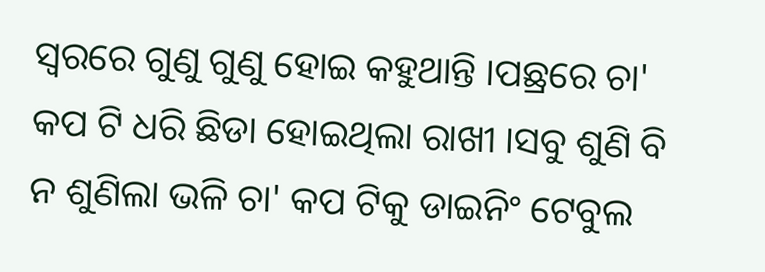ସ୍ୱରରେ ଗୁଣୁ ଗୁଣୁ ହୋଇ କହୁଥାନ୍ତି ।ପଛ୍ରରେ ଚା' କପ ଟି ଧରି ଛିଡା ହୋଇଥିଲା ରାଖୀ ।ସବୁ ଶୁଣି ବି ନ ଶୁଣିଲା ଭଳି ଚା' କପ ଟିକୁ ଡାଇନିଂ ଟେବୁଲ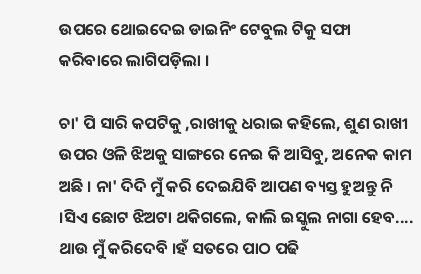ଉପରେ ଥୋଇଦେଇ ଡାଇନିଂ ଟେବୁଲ ଟିକୁ ସଫା କରିବାରେ ଲାଗିପଡ଼ିଲା ।

ଚା' ପି ସାରି କପଟିକୁ ,ରାଖୀକୁ ଧରାଇ କହିଲେ, ଶୁଣ ରାଖୀ ଉପର ଓଳି ଝିଅକୁ ସାଙ୍ଗରେ ନେଇ କି ଆସିବୁ, ଅନେକ କାମ ଅଛି । ନା' ଦିଦି ମୁଁ କରି ଦେଇଯିବି ଆପଣ ବ୍ୟସ୍ତ ହୁଅନ୍ତୁ ନି ।ସିଏ ଛୋଟ ଝିଅଟା ଥକିଗଲେ, କାଲି ଇସ୍କୁଲ ନାଗା ହେବ.... ଥାଉ ମୁଁ କରିଦେବି ।ହଁ ସତରେ ପାଠ ପଢି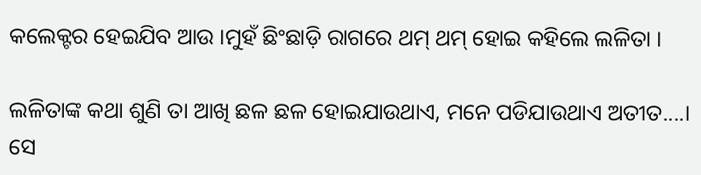କଲେକ୍ଟର ହେଇଯିବ ଆଉ ।ମୁହଁ ଛିଂଛାଡ଼ି ରାଗରେ ଥମ୍ ଥମ୍ ହୋଇ କହିଲେ ଲଳିତା ।

ଲଳିତାଙ୍କ କଥା ଶୁଣି ତା ଆଖି ଛଳ ଛଳ ହୋଇଯାଉଥାଏ, ମନେ ପଡିଯାଉଥାଏ ଅତୀତ....। ସେ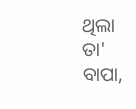ଥିଲା ତା' ବାପା,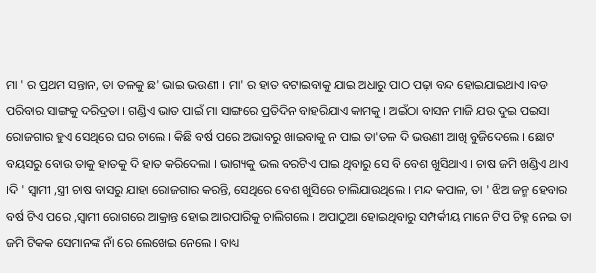ମା ' ର ପ୍ରଥମ ସନ୍ତାନ, ତା ତଳକୁ ଛ' ଭାଇ ଭଉଣୀ । ମା' ର ହାତ ବଟାଇବାକୁ ଯାଇ ଅଧାରୁ ପାଠ ପଢ଼ା ବନ୍ଦ ହୋଇଯାଇଥାଏ ।ବଡ ପରିବାର ସାଙ୍ଗକୁ ଦରିଦ୍ରତା । ଗଣ୍ଡିଏ ଭାତ ପାଇଁ ମା ସାଙ୍ଗରେ ପ୍ରତିଦିନ ବାହରିଯାଏ କାମକୁ । ଅଇଁଠା ବାସନ ମାଜି ଯଉ ଦୁଇ ପଇସା ରୋଜଗାର ହୁଏ ସେଥିରେ ଘର ଚାଲେ । କିଛି ବର୍ଷ ପରେ ଅଭାବରୁ ଖାଇବାକୁ ନ ପାଇ ତା'ତଳ ଦି ଭଉଣୀ ଆଖି ବୁଜିଦେଲେ । ଛୋଟ ବୟସରୁ ବୋଉ ତାକୁ ହାତକୁ ଦି ହାତ କରିଦେଲା । ଭାଗ୍ୟକୁ ଭଲ ବରଟିଏ ପାଇ ଥିବାରୁ ସେ ବି ବେଶ ଖୁସିଥାଏ । ଚାଷ ଜମି ଖଣ୍ଡିଏ ଥାଏ ।ଦି ' ସ୍ୱାମୀ ,ସ୍ତ୍ରୀ ଚାଷ ବାସରୁ ଯାହା ରୋଜଗାର କରନ୍ତି, ସେଥିରେ ବେଶ ଖୁସିରେ ଚାଲିଯାଉଥିଲେ । ମନ୍ଦ କପାଳ, ତା ' ଝିଅ ଜନ୍ମ ହେବାର ବର୍ଷ ଟିଏ ପରେ ,ସ୍ୱାମୀ ରୋଗରେ ଆକ୍ରାନ୍ତ ହୋଇ ଆରପାରିକୁ ଚାଲିଗଲେ । ଅପାଠୁଆ ହୋଇଥିବାରୁ ସମ୍ପର୍କୀୟ ମାନେ ଟିପ ଚିହ୍ନ ନେଇ ତା ଜମି ଟିକକ ସେମାନଙ୍କ ନାଁ ରେ ଲେଖେଇ ନେଲେ । ବାଧ୍ୟ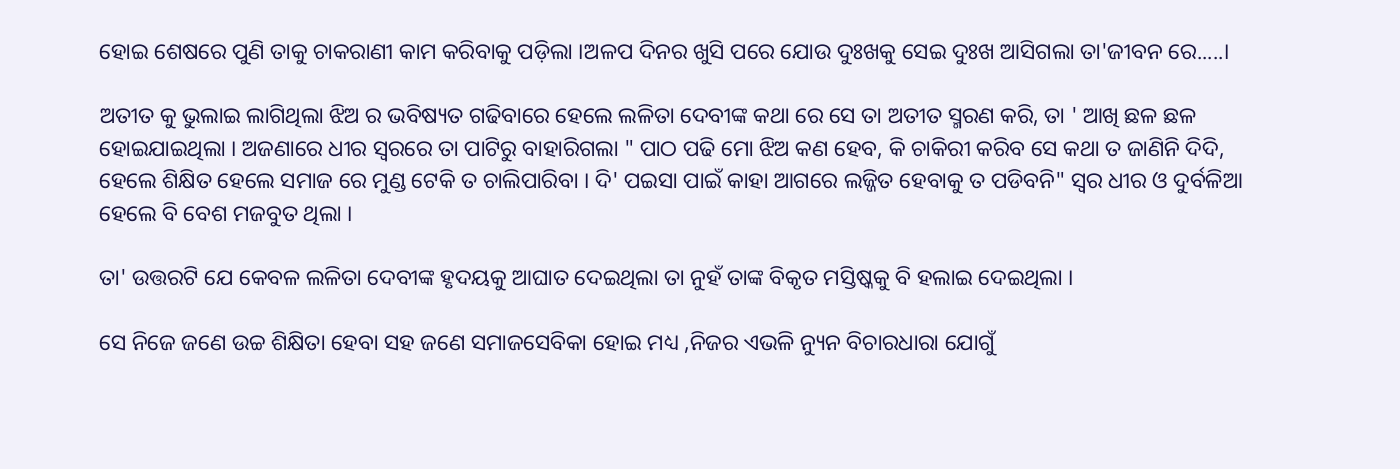ହୋଇ ଶେଷରେ ପୁଣି ତାକୁ ଚାକରାଣୀ କାମ କରିବାକୁ ପଡ଼ିଲା ।ଅଳପ ଦିନର ଖୁସି ପରେ ଯୋଉ ଦୁଃଖକୁ ସେଇ ଦୁଃଖ ଆସିଗଲା ତା'ଜୀବନ ରେ.....।

ଅତୀତ କୁ ଭୁଲାଇ ଲାଗିଥିଲା ଝିଅ ର ଭବିଷ୍ୟତ ଗଢିବାରେ ହେଲେ ଲଳିତା ଦେବୀଙ୍କ କଥା ରେ ସେ ତା ଅତୀତ ସ୍ମରଣ କରି, ତା ' ଆଖି ଛଳ ଛଳ ହୋଇଯାଇଥିଲା । ଅଜଣାରେ ଧୀର ସ୍ୱରରେ ତା ପାଟିରୁ ବାହାରିଗଲା " ପାଠ ପଢି ମୋ ଝିଅ କଣ ହେବ, କି ଚାକିରୀ କରିବ ସେ କଥା ତ ଜାଣିନି ଦିଦି, ହେଲେ ଶିକ୍ଷିତ ହେଲେ ସମାଜ ରେ ମୁଣ୍ଡ ଟେକି ତ ଚାଲିପାରିବା । ଦି' ପଇସା ପାଇଁ କାହା ଆଗରେ ଲଜ୍ଜିତ ହେବାକୁ ତ ପଡିବନି" ସ୍ବର ଧୀର ଓ ଦୁର୍ବଳିଆ ହେଲେ ବି ବେଶ ମଜବୁତ ଥିଲା ।

ତା' ଉତ୍ତରଟି ଯେ କେବଳ ଲଳିତା ଦେବୀଙ୍କ ହୃଦୟକୁ ଆଘାତ ଦେଇଥିଲା ତା ନୁହଁ ତାଙ୍କ ବିକୃତ ମସ୍ତିଷ୍କକୁ ବି ହଲାଇ ଦେଇଥିଲା ।

ସେ ନିଜେ ଜଣେ ଉଚ୍ଚ ଶିକ୍ଷିତା ହେବା ସହ ଜଣେ ସମାଜସେବିକା ହୋଇ ମଧ୍ୟ ,ନିଜର ଏଭଳି ନ୍ୟୁନ ବିଚାରଧାରା ଯୋଗୁଁ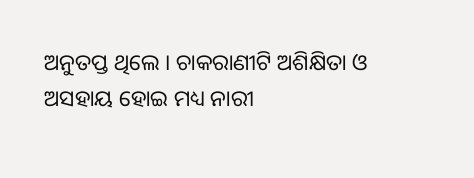ଅନୁତପ୍ତ ଥିଲେ । ଚାକରାଣୀଟି ଅଶିକ୍ଷିତା ଓ ଅସହାୟ ହୋଇ ମଧ୍ୟ ନାରୀ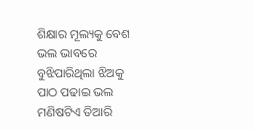ଶିକ୍ଷାର ମୂଲ୍ୟକୁ ବେଶ ଭଲ ଭାବରେ ବୁଝିପାରିଥିଲା ଝିଅକୁ ପାଠ ପଢାଇ ଭଲ ମଣିଷଟିଏ ତିଆରି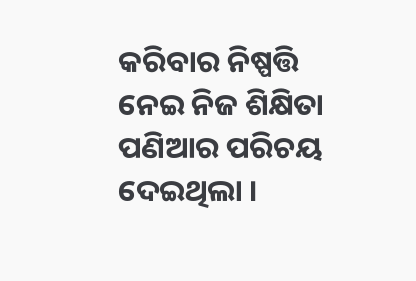କରିବାର ନିଷ୍ପତ୍ତି ନେଇ ନିଜ ଶିକ୍ଷିତା ପଣିଆର ପରିଚୟ ଦେଇଥିଲା ।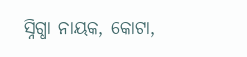ସ୍ନିଗ୍ଧା ନାୟକ, କୋଟା,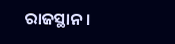ରାଜସ୍ଥାନ ।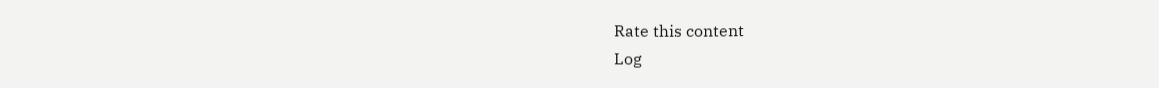Rate this content
Log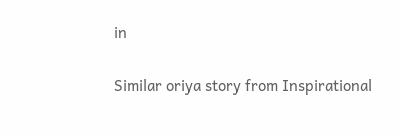in

Similar oriya story from Inspirational